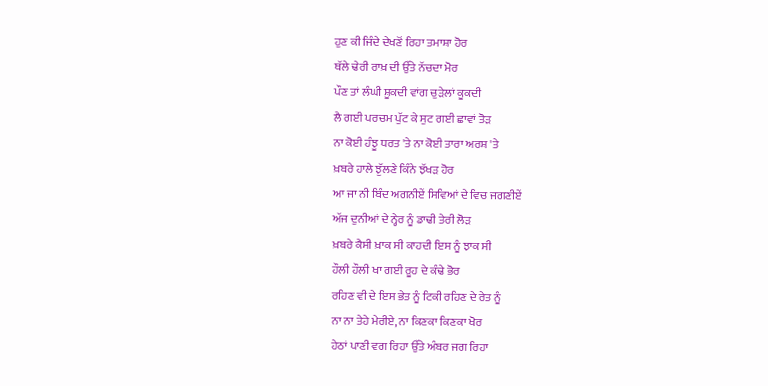ਹੁਣ ਕੀ ਜਿੰਦੇ ਦੇਖਣੋਂ ਰਿਹਾ ਤਮਾਸ਼ਾ ਹੋਰ
ਥੱਲੇ ਢੇਰੀ ਰਾਖ਼ ਦੀ ਉੱਤੇ ਨੱਚਦਾ ਮੋਰ
ਪੌਣ ਤਾਂ ਲੰਘੀ ਸ਼ੂਕਦੀ ਵਾਂਗ ਚੁੜੇਲਾਂ ਕੂਕਦੀ
ਲੈ ਗਈ ਪਰਚਮ ਪੁੱਟ ਕੇ ਸੁਟ ਗਈ ਛਾਵਾਂ ਤੋੜ
ਨਾ ਕੋਈ ਹੰਝੂ ਧਰਤ 'ਤੇ ਨਾ ਕੋਈ ਤਾਰਾ ਅਰਸ਼ 'ਤੇ
ਖ਼ਬਰੇ ਹਾਲੇ ਝੁੱਲਣੇ ਕਿੰਨੇ ਝੱਖੜ ਹੋਰ
ਆ ਜਾ ਨੀ ਬਿੰਦ ਅਗਨੀਏਂ ਸਿਵਿਆਂ ਦੇ ਵਿਚ ਜਗਣੀਏਂ
ਅੱਜ ਦੁਨੀਆਂ ਦੇ ਨ੍ਹੇਰ ਨੂੰ ਡਾਢੀ ਤੇਰੀ ਲੋੜ
ਖ਼ਬਰੇ ਕੈਸੀ ਖ਼ਾਕ ਸੀ ਕਾਹਦੀ ਇਸ ਨੂੰ ਝਾਕ ਸੀ
ਹੌਲੀ ਹੌਲੀ ਖਾ ਗਈ ਰੂਹ ਦੇ ਕੰਢੇ ਭੋਰ
ਰਹਿਣ ਵੀ ਦੇ ਇਸ ਭੇਤ ਨੂੰ ਟਿਕੀ ਰਹਿਣ ਦੇ ਰੇਤ ਨੂੰ
ਨਾ ਨਾ ਤੇਹੇ ਮੇਰੀਏ, ਨਾ ਕਿਣਕਾ ਕਿਣਕਾ ਖੋਰ
ਹੇਠਾਂ ਪਾਣੀ ਵਗ ਰਿਹਾ ਉੱਤੇ ਅੰਬਰ ਜਗ ਰਿਹਾ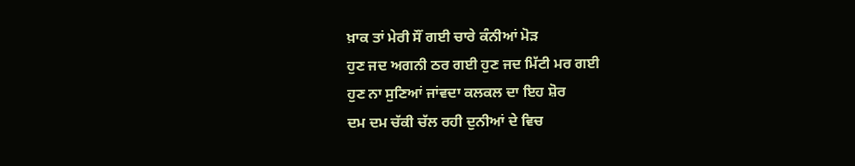ਖ਼ਾਕ ਤਾਂ ਮੇਰੀ ਸੌਂ ਗਈ ਚਾਰੇ ਕੰਨੀਆਂ ਮੋੜ
ਹੁਣ ਜਦ ਅਗਨੀ ਠਰ ਗਈ ਹੁਣ ਜਦ ਮਿੱਟੀ ਮਰ ਗਈ
ਹੁਣ ਨਾ ਸੁਣਿਆਂ ਜਾਂਵਦਾ ਕਲਕਲ ਦਾ ਇਹ ਸ਼ੋਰ
ਦਮ ਦਮ ਚੱਕੀ ਚੱਲ ਰਹੀ ਦੁਨੀਆਂ ਦੇ ਵਿਚ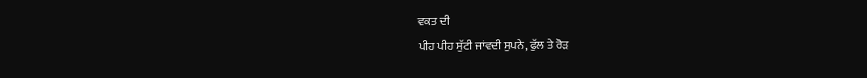ਵਕਤ ਦੀ
ਪੀਹ ਪੀਹ ਸੁੱਟੀ ਜਾਂਵਦੀ ਸੁਪਨੇ, ਫੁੱਲ ਤੇ ਰੋੜ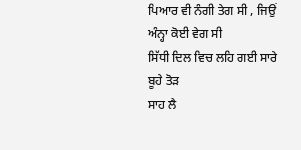ਪਿਆਰ ਵੀ ਨੰਗੀ ਤੇਗ ਸੀ , ਜਿਉਂ ਅੰਨ੍ਹਾ ਕੋਈ ਵੇਗ ਸੀ
ਸਿੱਧੀ ਦਿਲ ਵਿਚ ਲਹਿ ਗਈ ਸਾਰੇ ਬੂਹੇ ਤੋੜ
ਸਾਹ ਲੈ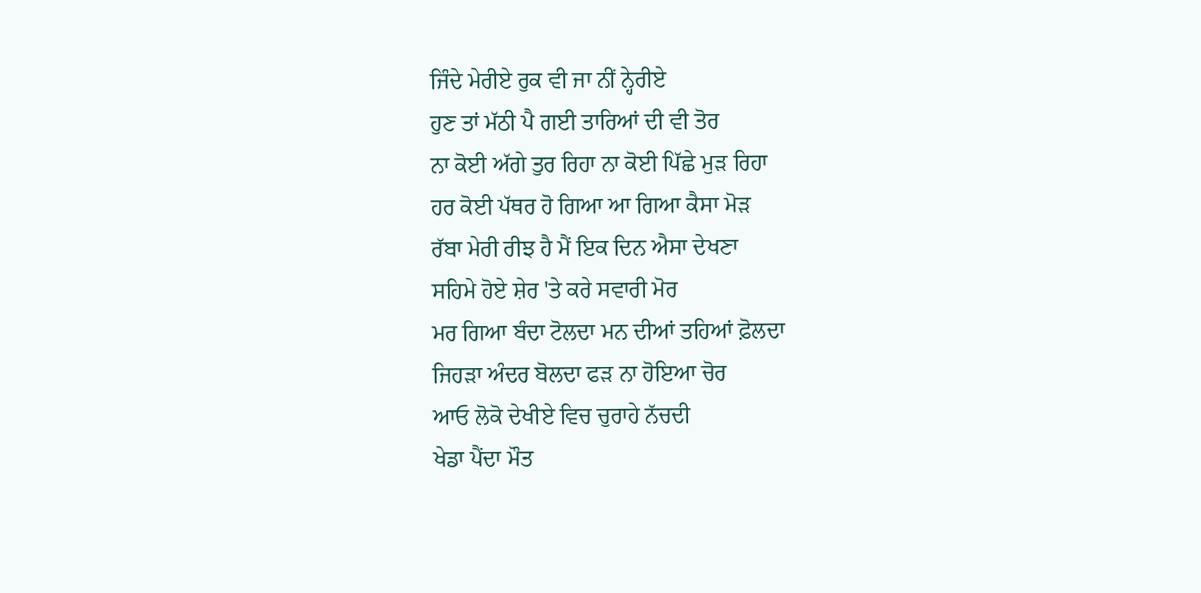ਜਿੰਦੇ ਮੇਰੀਏ ਰੁਕ ਵੀ ਜਾ ਨੀਂ ਨ੍ਹੇਰੀਏ
ਹੁਣ ਤਾਂ ਮੱਠੀ ਪੈ ਗਈ ਤਾਰਿਆਂ ਦੀ ਵੀ ਤੋਰ
ਨਾ ਕੋਈ ਅੱਗੇ ਤੁਰ ਰਿਹਾ ਨਾ ਕੋਈ ਪਿੱਛੇ ਮੁੜ ਰਿਹਾ
ਹਰ ਕੋਈ ਪੱਥਰ ਹੋ ਗਿਆ ਆ ਗਿਆ ਕੈਸਾ ਮੋੜ
ਰੱਬਾ ਮੇਰੀ ਰੀਝ ਹੈ ਮੈਂ ਇਕ ਦਿਨ ਐਸਾ ਦੇਖਣਾ
ਸਹਿਮੇ ਹੋਏ ਸ਼ੇਰ 'ਤੇ ਕਰੇ ਸਵਾਰੀ ਮੋਰ
ਮਰ ਗਿਆ ਬੰਦਾ ਟੋਲਦਾ ਮਨ ਦੀਆਂ ਤਹਿਆਂ ਫ਼ੋਲਦਾ
ਜਿਹੜਾ ਅੰਦਰ ਬੋਲਦਾ ਫੜ ਨਾ ਹੋਇਆ ਚੋਰ
ਆਓ ਲੋਕੋ ਦੇਖੀਏ ਵਿਚ ਚੁਰਾਹੇ ਨੱਚਦੀ
ਖੇਡਾ ਪੈਂਦਾ ਮੌਤ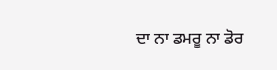ਦਾ ਨਾ ਡਮਰੂ ਨਾ ਡੋਰ